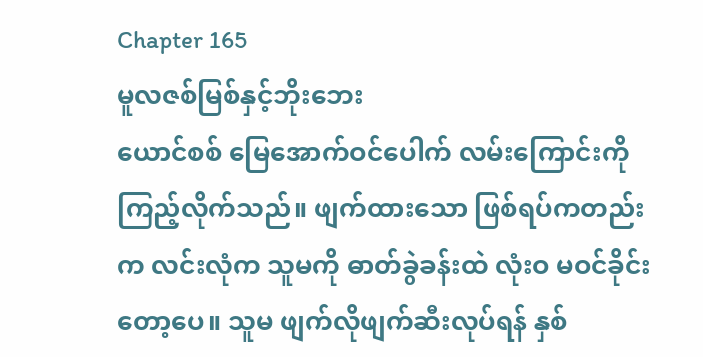Chapter 165
မူလဇစ်မြစ်နှင့်ဘိုးဘေး
ယောင်စစ် မြေအောက်ဝင်ပေါက် လမ်းကြောင်းကို ကြည့်လိုက်သည်။ ဖျက်ထားသော ဖြစ်ရပ်ကတည်းက လင်းလုံက သူမကို ဓာတ်ခွဲခန်းထဲ လုံးဝ မဝင်ခိုင်းတော့ပေ။ သူမ ဖျက်လိုဖျက်ဆီးလုပ်ရန် နှစ်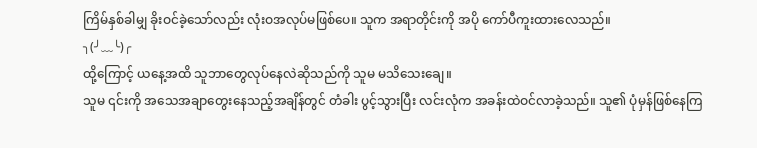ကြိမ်နှစ်ခါမျှ ခိုးဝင်ခဲ့သော်လည်း လုံးဝအလုပ်မဖြစ်ပေ။ သူက အရာတိုင်းကို အပို ကော်ပီကူးထားလေသည်။
╮(╯﹏╰)╭
ထို့ကြောင့် ယနေ့အထိ သူဘာတွေလုပ်နေလဲဆိုသည်ကို သူမ မသိသေးချေ။
သူမ ၎င်းကို အသေအချာတွေးနေသည့်အချိန်တွင် တံခါး ပွင့်သွားပြီး လင်းလုံက အခန်းထဲဝင်လာခဲ့သည်။ သူ၏ ပုံမှန်ဖြစ်နေကြ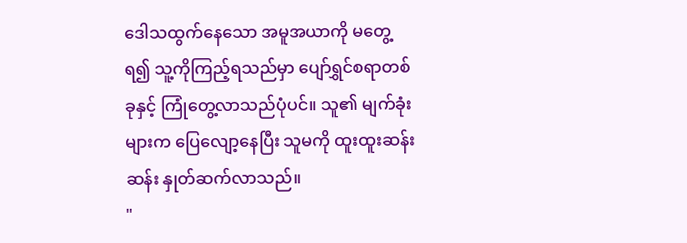ဒေါသထွက်နေသော အမူအယာကို မတွေ့ရ၍ သူ့ကိုကြည့်ရသည်မှာ ပျော်ရွှင်စရာတစ်ခုနှင့် ကြုံတွေ့လာသည်ပုံပင်။ သူ၏ မျက်ခုံးများက ပြေလျော့နေပြီး သူမကို ထူးထူးဆန်းဆန်း နှုတ်ဆက်လာသည်။
"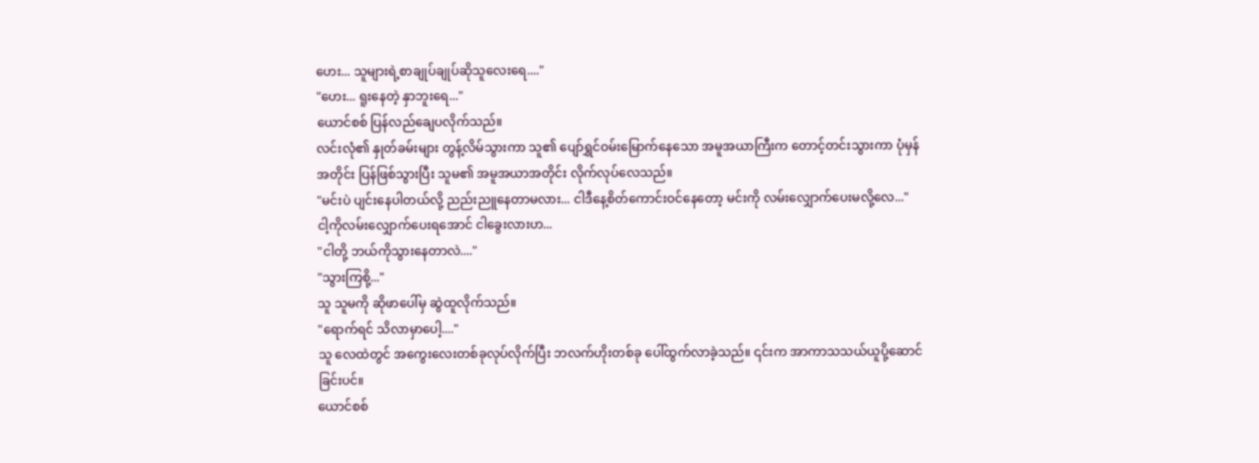ဟေး... သူများရဲ့စာချုပ်ချုပ်ဆိုသူလေးရေ...."
"ဟေး... ရူးနေတဲ့ နှာဘူးရေ..."
ယောင်စစ် ပြန်လည်ချေပလိုက်သည်။
လင်းလုံ၏ နှုတ်ခမ်းများ တွန့်လိမ်သွားကာ သူ၏ ပျော်ရွှင်ဝမ်းမြောက်နေသော အမူအယာကြီးက တောင့်တင်းသွားကာ ပုံမှန်အတိုင်း ပြန်ဖြစ်သွားပြီး သူမ၏ အမူအယာအတိုင်း လိုက်လုပ်လေသည်။
"မင်းပဲ ပျင်းနေပါတယ်လို့ ညည်းညူနေတာမလား... ငါဒီနေ့စိတ်ကောင်းဝင်နေတော့ မင်းကို လမ်းလျှောက်ပေးမလို့လေ..."
ငါ့ကိုလမ်းလျှောက်ပေးရအောင် ငါခွေးလားဟ...
"ငါတို့ ဘယ်ကိုသွားနေတာလဲ...."
"သွားကြစို့..."
သူ သူမကို ဆိုဖာပေါ်မှ ဆွဲထူလိုက်သည်။
"ရောက်ရင် သိလာမှာပေါ့...."
သူ လေထဲတွင် အကွေးလေးတစ်ခုလုပ်လိုက်ပြီး ဘလက်ဟိုးတစ်ခု ပေါ်ထွက်လာခဲ့သည်။ ၎င်းက အာကာသသယ်ယူပို့ဆောင်ခြင်းပင်။
ယောင်စစ်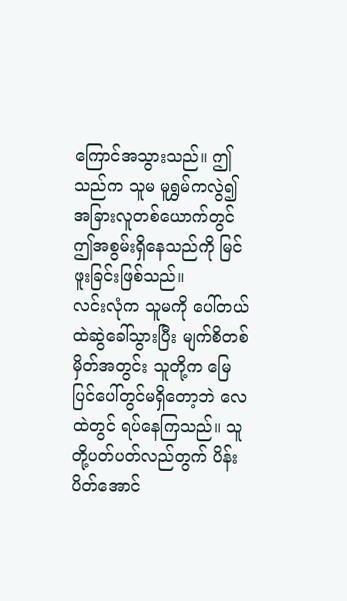ကြောင်အသွားသည်။ ဤသည်က သူမ မူရွှမ်ကလွဲ၍ အခြားလူတစ်ယောက်တွင် ဤအစွမ်းရှိနေသည်ကို မြင်ဖူးခြင်းဖြစ်သည်။
လင်းလုံက သူမကို ပေါ်တယ်ထဲဆွဲခေါ်သွားပြီး မျက်စိတစ်မှိတ်အတွင်း သူတို့က မြေပြင်ပေါ်တွင်မရှိတော့ဘဲ လေထဲတွင် ရပ်နေကြသည်။ သူတို့ပတ်ပတ်လည်တွက် ပိန်းပိတ်အောင်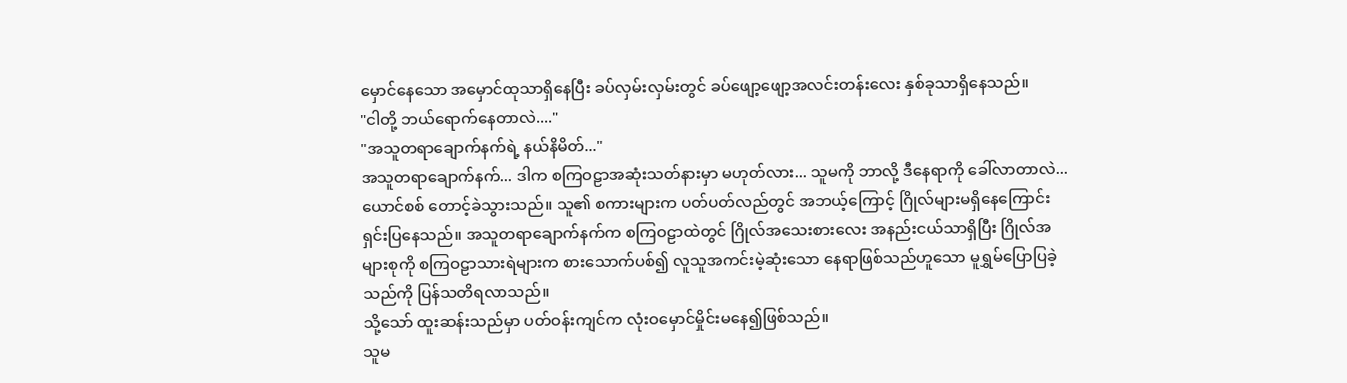မှောင်နေသော အမှောင်ထုသာရှိနေပြီး ခပ်လှမ်းလှမ်းတွင် ခပ်ဖျော့ဖျော့အလင်းတန်းလေး နှစ်ခုသာရှိနေသည်။
"ငါတို့ ဘယ်ရောက်နေတာလဲ...."
"အသူတရာချောက်နက်ရဲ့ နယ်နိမိတ်..."
အသူတရာချောက်နက်... ဒါက စကြဝဠာအဆုံးသတ်နားမှာ မဟုတ်လား... သူမကို ဘာလို့ ဒီနေရာကို ခေါ်လာတာလဲ...
ယောင်စစ် တောင့်ခဲသွားသည်။ သူ၏ စကားများက ပတ်ပတ်လည်တွင် အဘယ့်ကြောင့် ဂြိုလ်များမရှိနေကြောင်း ရှင်းပြနေသည်။ အသူတရာချောက်နက်က စကြဝဠာထဲတွင် ဂြိုလ်အသေးစားလေး အနည်းငယ်သာရှိပြီး ဂြိုလ်အများစုကို စကြဝဠာသားရဲများက စားသောက်ပစ်၍ လူသူအကင်းမဲ့ဆုံးသော နေရာဖြစ်သည်ဟူသော မူရွှမ်ပြောပြခဲ့သည်ကို ပြန်သတိရလာသည်။
သို့သော် ထူးဆန်းသည်မှာ ပတ်ဝန်းကျင်က လုံးဝမှောင်မှိုင်းမနေ၍ဖြစ်သည်။
သူမ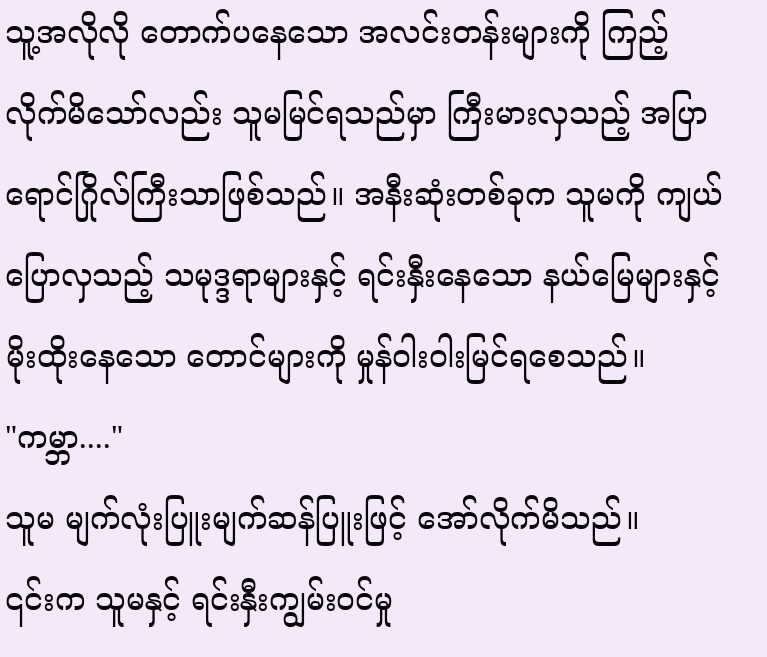သူ့အလိုလို တောက်ပနေသော အလင်းတန်းများကို ကြည့်လိုက်မိသော်လည်း သူမမြင်ရသည်မှာ ကြီးမားလှသည့် အပြာရောင်ဂြိုလ်ကြီးသာဖြစ်သည်။ အနီးဆုံးတစ်ခုက သူမကို ကျယ်ပြောလှသည့် သမုဒ္ဒရာများနှင့် ရင်းနှီးနေသော နယ်မြေများနှင့် မိုးထိုးနေသော တောင်များကို မှုန်ဝါးဝါးမြင်ရစေသည်။
"ကမ္ဘာ...."
သူမ မျက်လုံးပြူးမျက်ဆန်ပြူးဖြင့် အော်လိုက်မိသည်။
၎င်းက သူမနှင့် ရင်းနှီးကျွမ်းဝင်မှု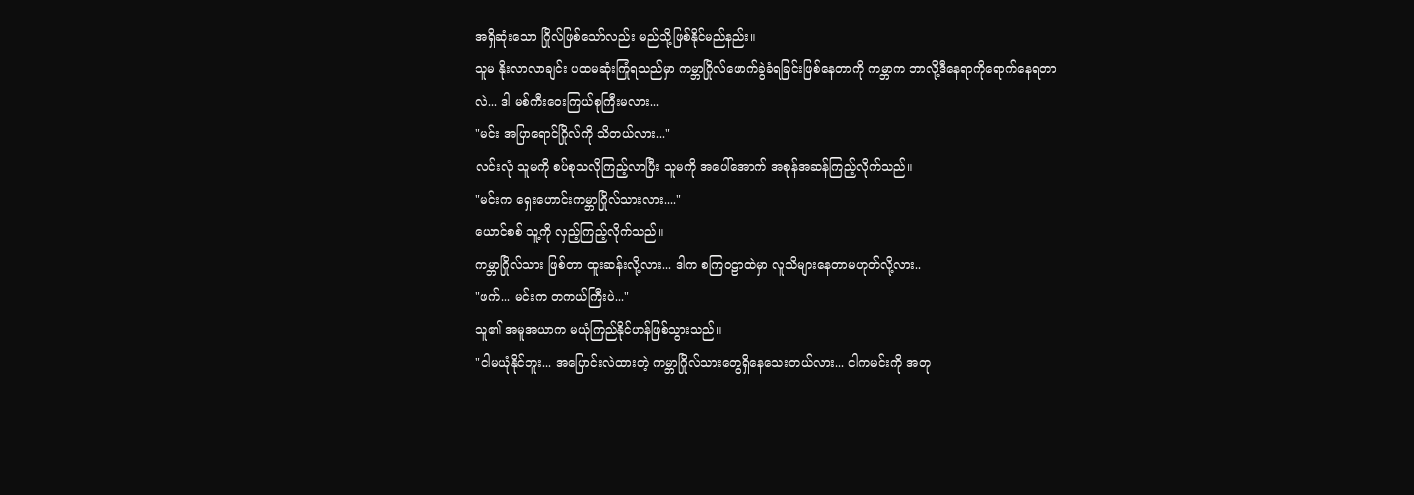အရှိဆုံးသော ဂြိုလ်ဖြစ်သော်လည်း မည်သို့ဖြစ်နိုင်မည်နည်း။
သူမ နိုးလာလာချင်း ပထမဆုံးကြုံရသည်မှာ ကမ္ဘာဂြိုလ်ဖောက်ခွဲခံရခြင်းဖြစ်နေတာကို ကမ္ဘာက ဘာလို့ဒီနေရာကိုရောက်နေရတာလဲ... ဒါ မစ်ကီးဝေးကြယ်စုကြီးမလား...
"မင်း အပြာရောင်ဂြိုလ်ကို သိတယ်လား..."
လင်းလုံ သူမကို စပ်စုသလိုကြည့်လာပြီး သူမကို အပေါ်အောက် အစုန်အဆန်ကြည့်လိုက်သည်။
"မင်းက ရှေးဟောင်းကမ္ဘာဂြိုလ်သားလား...."
ယောင်စစ် သူ့ကို လှည့်ကြည့်လိုက်သည်။
ကမ္ဘာဂြိုလ်သား ဖြစ်တာ ထူးဆန်းလို့လား... ဒါက စကြဝဠာထဲမှာ လူသိများနေတာမဟုတ်လို့လား..
"ဖက်... မင်းက တကယ်ကြီးပဲ..."
သူ၏ အမူအယာက မယုံကြည်နိုင်ဟန်ဖြစ်သွားသည်။
"ငါမယုံနိုင်ဘူး... အပြောင်းလဲထားတဲ့ ကမ္ဘာဂြိုလ်သားတွေရှိနေသေးတယ်လား... ငါကမင်းကို အတု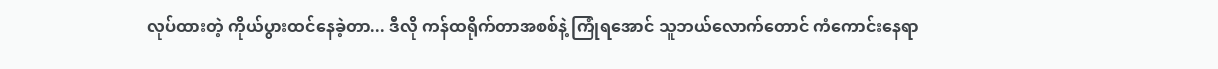လုပ်ထားတဲ့ ကိုယ်ပွားထင်နေခဲ့တာ... ဒီလို ကန်ထရိုက်တာအစစ်နဲ့ ကြုံရအောင် သူဘယ်လောက်တောင် ကံကောင်းနေရာ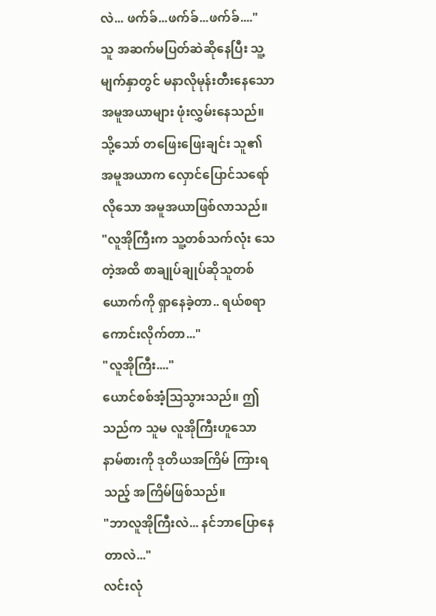လဲ... ဖက်ခ်...ဖက်ခ်...ဖက်ခ်...."
သူ အဆက်မပြတ်ဆဲဆိုနေပြီး သူ့မျက်နှာတွင် မနာလိုမုန်းတီးနေသော အမူအယာများ ဖုံးလွှမ်းနေသည်။ သို့သော် တဖြေးဖြေးချင်း သူ၏ အမူအယာက လှောင်ပြောင်သရော်လိုသော အမူအယာဖြစ်လာသည်။
"လူအိုကြီးက သူ့တစ်သက်လုံး သေတဲ့အထိ စာချုပ်ချုပ်ဆိုသူတစ်ယောက်ကို ရှာနေခဲ့တာ.. ရယ်စရာကောင်းလိုက်တာ..."
"လူအိုကြီး...."
ယောင်စစ်အံ့ဩသွားသည်။ ဤသည်က သူမ လူအိုကြီးဟူသော နာမ်စားကို ဒုတိယအကြိမ် ကြားရသည့် အကြိမ်ဖြစ်သည်။
"ဘာလူအိုကြီးလဲ... နင်ဘာပြောနေတာလဲ..."
လင်းလုံ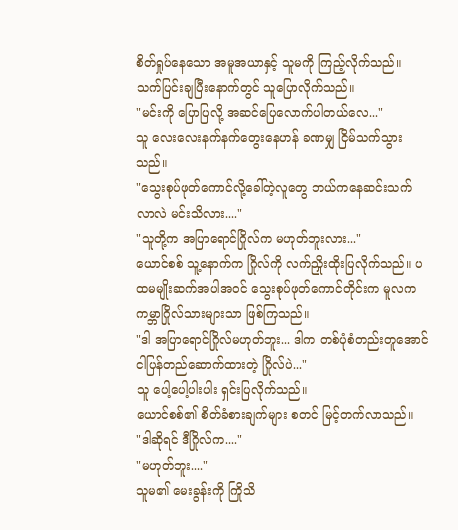စိတ်ရှုပ်နေသော အမူအယာနှင့် သူမကို ကြည့်လိုက်သည်။ သက်ပြင်းချပြီးနောက်တွင် သူပြောလိုက်သည်။
"မင်းကို ပြောပြလို့ အဆင်ပြေလောက်ပါတယ်လေ..."
သူ လေးလေးနက်နက်တွေးနေဟန် ခဏမျှ ငြိမ်သက်သွားသည်။
"သွေးစုပ်ဖုတ်ကောင်လို့ခေါ်တဲ့လူတွေ ဘယ်ကနေဆင်းသက်လာလဲ မင်းသိလား...."
"သူတို့က အပြာရောင်ဂြိုလ်က မဟုတ်ဘူးလား..."
ယောင်စစ် သူ့နောက်က ဂြိုလ်ကို လက်ညှိုးထိုးပြလိုက်သည်။ ပထမမျိုးဆက်အပါအဝင် သွေးစုပ်ဖုတ်ကောင်တိုင်းက မူလက ကမ္ဘာဂြိုလ်သားများသာ ဖြစ်ကြသည်။
"ဒါ အပြာရောင်ဂြိုလ်မဟုတ်ဘူး... ဒါက တစ်ပုံစံတည်းတူအောင် ငါပြန်တည်ဆောက်ထားတဲ့ ဂြိုလ်ပဲ..."
သူ ပေါ့ပေါ့ပါးပါး ရှင်းပြလိုက်သည်။
ယောင်စစ်၏ စိတ်ခံစားချက်များ စတင် မြင့်တက်လာသည်။
"ဒါဆိုရင် ဒီဂြိုလ်က...."
"မဟုတ်ဘူး...."
သူမ၏ မေးခွန်းကို ကြိုသိ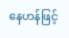နေဟန်ဖြင့်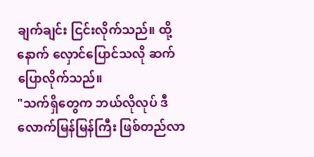ချက်ချင်း ငြင်းလိုက်သည်။ ထို့နောက် လှောင်ပြောင်သလို ဆက်ပြောလိုက်သည်။
"သက်ရှိတွေက ဘယ်လိုလုပ် ဒီလောက်မြန်မြန်ကြီး ဖြစ်တည်လာ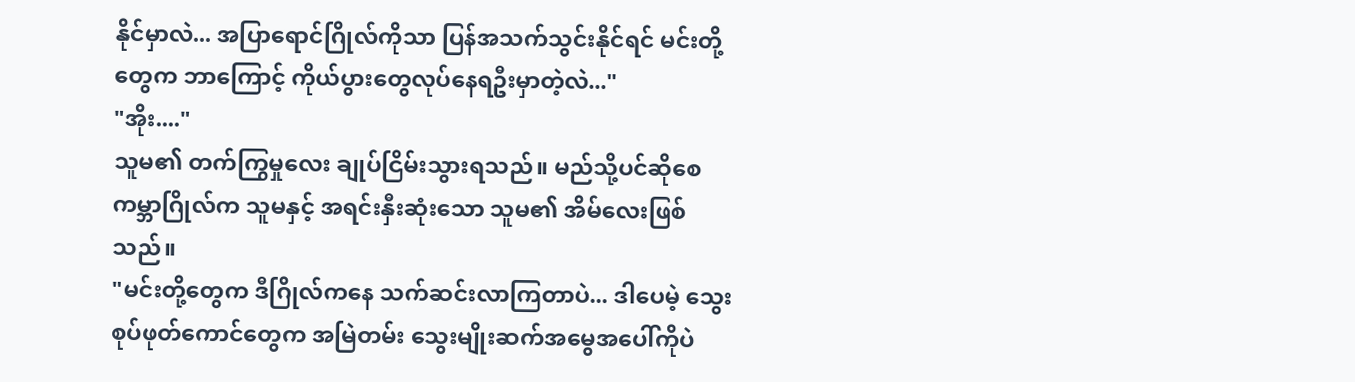နိုင်မှာလဲ... အပြာရောင်ဂြိုလ်ကိုသာ ပြန်အသက်သွင်းနိုင်ရင် မင်းတို့တွေက ဘာကြောင့် ကိုယ်ပွားတွေလုပ်နေရဦးမှာတဲ့လဲ..."
"အိုး...."
သူမ၏ တက်ကြွမှုလေး ချုပ်ငြိမ်းသွားရသည်။ မည်သို့ပင်ဆိုစေ ကမ္ဘာဂြိုလ်က သူမနှင့် အရင်းနှီးဆုံးသော သူမ၏ အိမ်လေးဖြစ်သည်။
"မင်းတို့တွေက ဒီဂြိုလ်ကနေ သက်ဆင်းလာကြတာပဲ... ဒါပေမဲ့ သွေးစုပ်ဖုတ်ကောင်တွေက အမြဲတမ်း သွေးမျိုးဆက်အမွေအပေါ်ကိုပဲ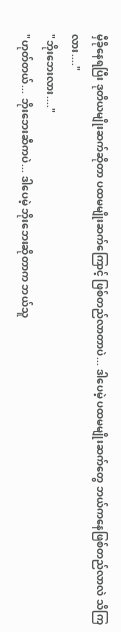မှီခိုနေရပြီး ဒုတိယမျိုးဆက်ဆိုတာ ပထမမျိုးဆက်ကြောင့် ဖြစ်တည်လာတာပဲ... ဒါပေမဲ့ ပထမမျိုးဆက်တွေ ဘယ်ကနေဖြစ်တည်လာလဲ သိကြလား...."
"ဘိုးဘေးလား...."
"ဟုတ်တယ်... ဘိုးဘေးဆီကပဲ... ဒါပေမဲ့ ဘိုးဘေးဆိုတာက ဘယ်သူ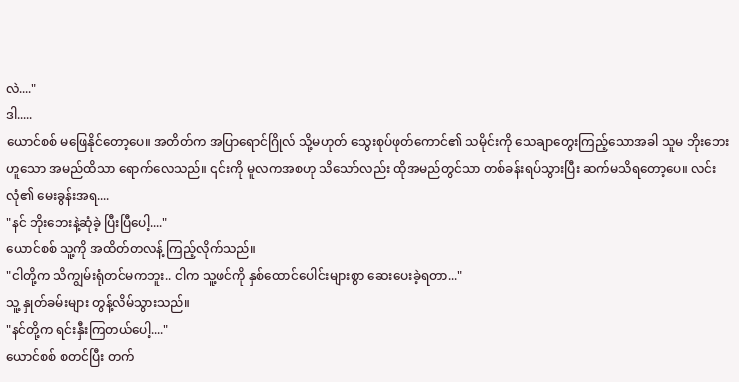လဲ...."
ဒါ.....
ယောင်စစ် မဖြေနိုင်တော့ပေ။ အတိတ်က အပြာရောင်ဂြိုလ် သို့မဟုတ် သွေးစုပ်ဖုတ်ကောင်၏ သမိုင်းကို သေချာတွေးကြည့်သောအခါ သူမ ဘိုးဘေးဟူသော အမည်ထိသာ ရောက်လေသည်။ ၎င်းကို မူလကအစဟု သိသော်လည်း ထိုအမည်တွင်သာ တစ်ခန်းရပ်သွားပြီး ဆက်မသိရတော့ပေ။ လင်းလုံ၏ မေးခွန်းအရ....
"နင် ဘိုးဘေးနဲ့ဆုံခဲ့ ပြီးပြီပေါ့...."
ယောင်စစ် သူ့ကို အထိတ်တလန့် ကြည့်လိုက်သည်။
"ငါတို့က သိကျွမ်းရုံတင်မကဘူး.. ငါက သူ့ဖင်ကို နှစ်ထောင်ပေါင်းများစွာ ဆေးပေးခဲ့ရတာ..."
သူ့ နှုတ်ခမ်းများ တွန့်လိမ်သွားသည်။
"နင်တို့က ရင်းနှီးကြတယ်ပေါ့...."
ယောင်စစ် စတင်ပြီး တက်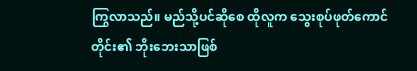ကြွလာသည်။ မည်သို့ပင်ဆိုစေ ထိုလူက သွေးစုပ်ဖုတ်ကောင်တိုင်း၏ ဘိုးဘေးသာဖြစ်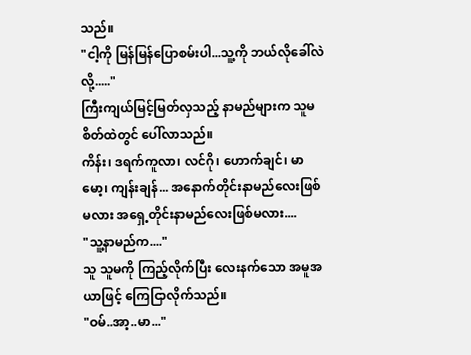သည်။
"ငါ့ကို မြန်မြန်ပြောစမ်းပါ...သူ့ကို ဘယ်လိုခေါ်လဲလို့....."
ကြီးကျယ်မြင့်မြတ်လှသည့် နာမည်များက သူမစိတ်ထဲတွင် ပေါ်လာသည်။
ကိန်း၊ ဒရက်ကူလာ၊ လင်ဂို၊ ဟောက်ချင်၊ မာမော့၊ ကျန်းချန်... အနောက်တိုင်းနာမည်လေးဖြစ်မလား အရှေ့တိုင်းနာမည်လေးဖြစ်မလား....
"သူ့နာမည်က...."
သူ သူမကို ကြည့်လိုက်ပြီး လေးနက်သော အမူအယာဖြင့် ကြေငြာလိုက်သည်။
"ဝမ်..အာ့..မာ..."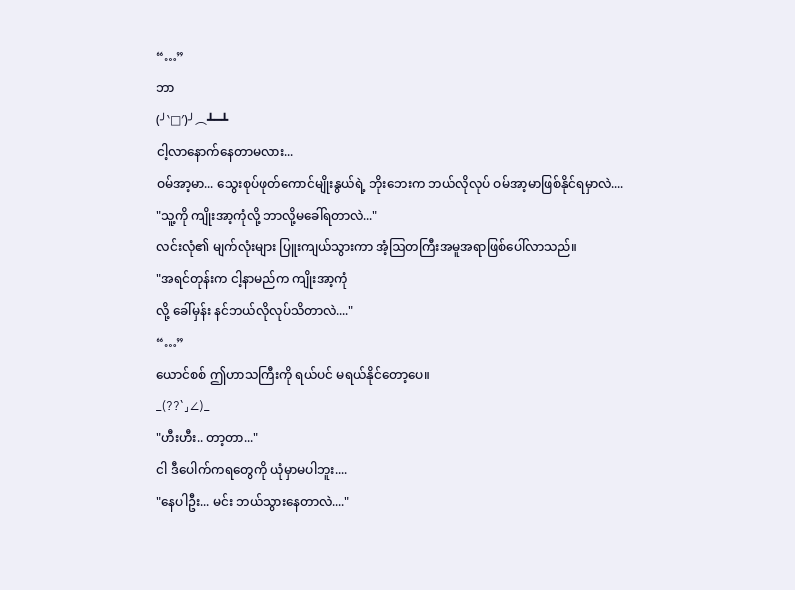“…”
ဘာ
(╯‵□′)╯︵┻━┻
ငါ့လာနောက်နေတာမလား...
ဝမ်အာ့မာ... သွေးစုပ်ဖုတ်ကောင်မျိုးနွယ်ရဲ့ ဘိုးဘေးက ဘယ်လိုလုပ် ဝမ်အာ့မာဖြစ်နိုင်ရမှာလဲ....
"သူ့ကို ကျိုးအာ့ကုံလို့ ဘာလို့မခေါ်ရတာလဲ..."
လင်းလုံ၏ မျက်လုံးများ ပြူးကျယ်သွားကာ အံ့ဩတကြီးအမူအရာဖြစ်ပေါ်လာသည်။
"အရင်တုန်းက ငါ့နာမည်က ကျိုးအာ့ကုံ
လို့ ခေါ်မှန်း နင်ဘယ်လိုလုပ်သိတာလဲ...."
“…”
ယောင်စစ် ဤဟာသကြီးကို ရယ်ပင် မရယ်နိုင်တော့ပေ။
_(??`」∠)_
"ဟီးဟီး.. တာ့တာ..."
ငါ ဒီပေါက်ကရတွေကို ယုံမှာမပါဘူး....
"နေပါဦး... မင်း ဘယ်သွားနေတာလဲ...."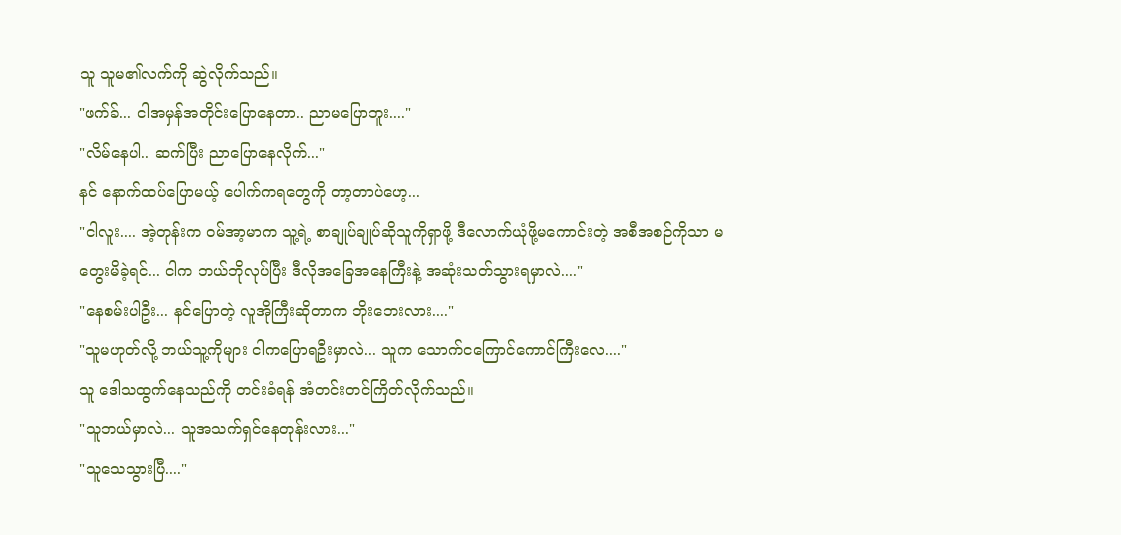သူ သူမ၏လက်ကို ဆွဲလိုက်သည်။
"ဖက်ခ်... ငါအမှန်အတိုင်းပြောနေတာ.. ညာမပြောဘူး...."
"လိမ်နေပါ.. ဆက်ပြီး ညာပြောနေလိုက်..."
နင် နောက်ထပ်ပြောမယ့် ပေါက်ကရတွေကို တာ့တာပဲဟေ့...
"ငါလူး.... အဲ့တုန်းက ဝမ်အာ့မာက သူ့ရဲ့ စာချုပ်ချုပ်ဆိုသူကိုရှာဖို့ ဒီလောက်ယုံဖို့မကောင်းတဲ့ အစီအစဉ်ကိုသာ မတွေးမိခဲ့ရင်... ငါက ဘယ်ဘိုလုပ်ပြီး ဒီလိုအခြေအနေကြီးနဲ့ အဆုံးသတ်သွားရမှာလဲ...."
"နေစမ်းပါဦး... နင်ပြောတဲ့ လူအိုကြီးဆိုတာက ဘိုးဘေးလား...."
"သူမဟုတ်လို့ ဘယ်သူ့ကိုများ ငါကပြောရဦးမှာလဲ... သူက သောက်ငကြောင်ကောင်ကြီးလေ...."
သူ ဒေါသထွက်နေသည်ကို တင်းခံရန် အံတင်းတင်ကြိတ်လိုက်သည်။
"သူဘယ်မှာလဲ... သူအသက်ရှင်နေတုန်းလား..."
"သူသေသွားပြီ...."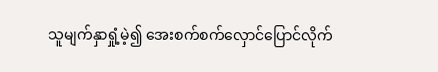သူမျက်နှာရှုံ့မဲ့၍ အေးစက်စက်လှောင်ပြောင်လိုက်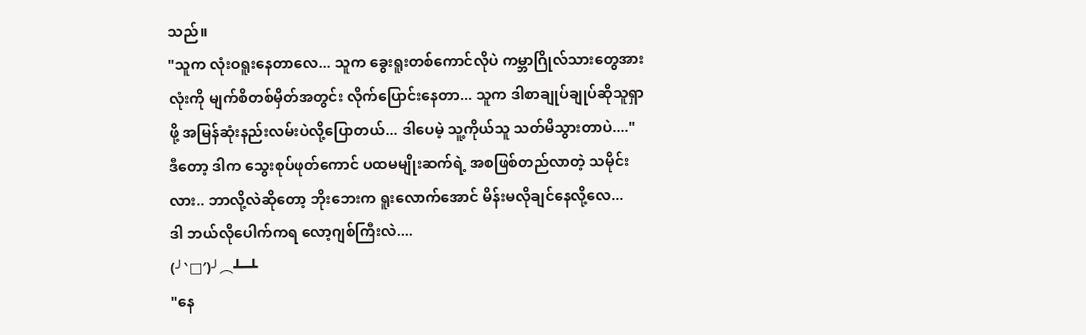သည်။
"သူက လုံးဝရူးနေတာလေ... သူက ခွေးရူးတစ်ကောင်လိုပဲ ကမ္ဘာဂြိုလ်သားတွေအားလုံးကို မျက်စိတစ်မှိတ်အတွင်း လိုက်ပြောင်းနေတာ... သူက ဒါစာချုပ်ချုပ်ဆိုသူရှာဖို့ အမြန်ဆုံးနည်းလမ်းပဲလို့ပြောတယ်... ဒါပေမဲ့ သူ့ကိုယ်သူ သတ်မိသွားတာပဲ...."
ဒီတော့ ဒါက သွေးစုပ်ဖုတ်ကောင် ပထမမျိုးဆက်ရဲ့ အစဖြစ်တည်လာတဲ့ သမိုင်းလား.. ဘာလို့လဲဆိုတော့ ဘိုးဘေးက ရူးလောက်အောင် မိန်းမလိုချင်နေလို့လေ...
ဒါ ဘယ်လိုပေါက်ကရ လော့ဂျစ်ကြီးလဲ....
(╯‵□′)╯︵┻━┻
"နေ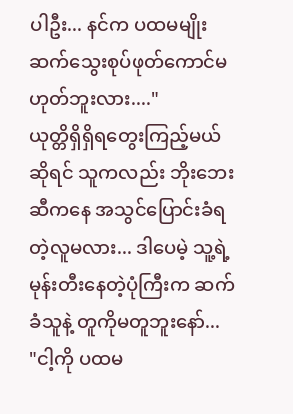ပါဦး... နင်က ပထမမျိုးဆက်သွေးစုပ်ဖုတ်ကောင်မဟုတ်ဘူးလား...."
ယုတ္တိရှိရှိရတွေးကြည့်မယ်ဆိုရင် သူကလည်း ဘိုးဘေးဆီကနေ အသွင်ပြောင်းခံရတဲ့လူမလား... ဒါပေမဲ့ သူ့ရဲ့ မုန်းတီးနေတဲ့ပုံကြီးက ဆက်ခံသူနဲ့ တူကိုမတူဘူးနော်...
"ငါ့ကို ပထမ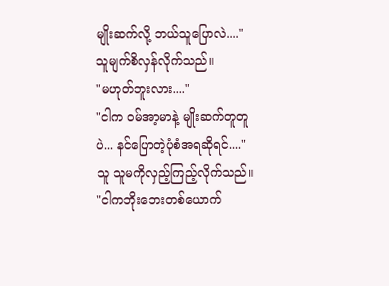မျိုးဆက်လို့ ဘယ်သူပြောလဲ...."
သူမျက်စိလှန်လိုက်သည်။
"မဟုတ်ဘူးလား...."
"ငါက ဝမ်အာ့မာနဲ့ မျိုးဆက်တူတူပဲ... နင်ပြောတဲ့ပုံစံအရဆိုရင်...."
သူ သူမကိုလှည့်ကြည့်လိုက်သည်။
"ငါကဘိုးဘေးတစ်ယောက်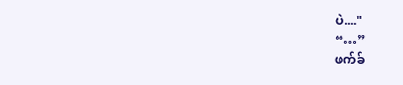ပဲ...."
“…”
ဖက်ခ်